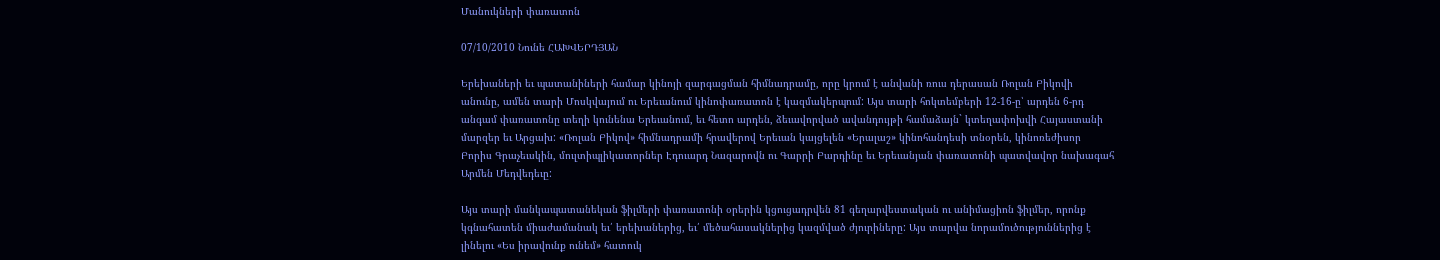Մանուկների փառատոն

07/10/2010 Նունե ՀԱԽՎԵՐԴՅԱՆ

Երեխաների եւ պատանիների համար կինոյի զարգացման հիմնադրամը, որը կրում է անվանի ռուս դերասան Ռոլան Բիկովի անունը, ամեն տարի Մոսկվայում ու Երեւանում կինոփառատոն է կազմակերպում: Այս տարի հոկտեմբերի 12-16-ը՝ արդեն 6-րդ անգամ փառատոնը տեղի կունենա Երեւանում, եւ հետո արդեն, ձեւավորված ավանդույթի համաձայն` կտեղափոխվի Հայաստանի մարզեր եւ Արցախ: «Ռոլան Բիկով» հիմնադրամի հրավերով Երեւան կայցելեն «Երալաշ» կինոհանդեսի տնօրեն, կինոռեժիսոր Բորիս Գրաչեւսկին, մուլտիպլիկատորներ Էդուարդ Նազարովն ու Գարրի Բարդինը եւ Երեւանյան փառատոնի պատվավոր նախագահ Արմեն Մեդվեդեւը:

Այս տարի մանկապատանեկան ֆիլմերի փառատոնի օրերին կցուցադրվեն 81 գեղարվեստական ու անիմացիոն ֆիլմեր, որոնք կգնահատեն միաժամանակ եւ՛ երեխաներից, եւ՛ մեծահասակներից կազմված ժյուրիները: Այս տարվա նորամուծություններից է լինելու «Ես իրավունք ունեմ» հատուկ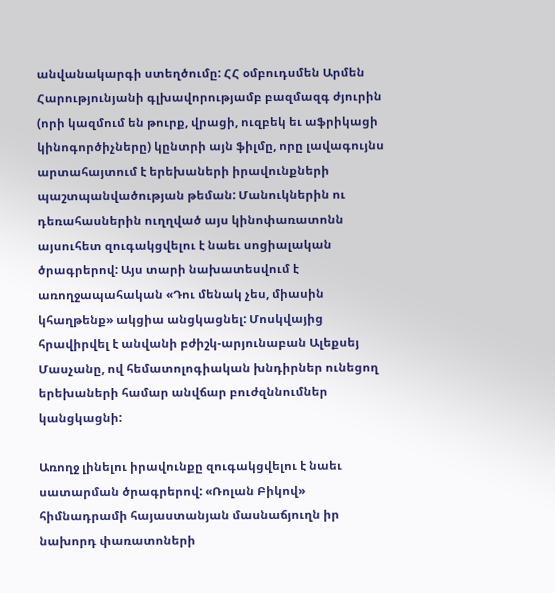անվանակարգի ստեղծումը: ՀՀ օմբուդսմեն Արմեն Հարությունյանի գլխավորությամբ բազմազգ ժյուրին (որի կազմում են թուրք, վրացի, ուզբեկ եւ աֆրիկացի կինոգործիչները) կընտրի այն ֆիլմը, որը լավագույնս արտահայտում է երեխաների իրավունքների պաշտպանվածության թեման: Մանուկներին ու դեռահասներին ուղղված այս կինոփառատոնն այսուհետ զուգակցվելու է նաեւ սոցիալական ծրագրերով: Այս տարի նախատեսվում է առողջապահական «Դու մենակ չես, միասին կհաղթենք» ակցիա անցկացնել: Մոսկվայից հրավիրվել է անվանի բժիշկ-արյունաբան Ալեքսեյ Մասչանը, ով հեմատոլոգիական խնդիրներ ունեցող երեխաների համար անվճար բուժզննումներ կանցկացնի:

Առողջ լինելու իրավունքը զուգակցվելու է նաեւ սատարման ծրագրերով: «Ռոլան Բիկով» հիմնադրամի հայաստանյան մասնաճյուղն իր նախորդ փառատոների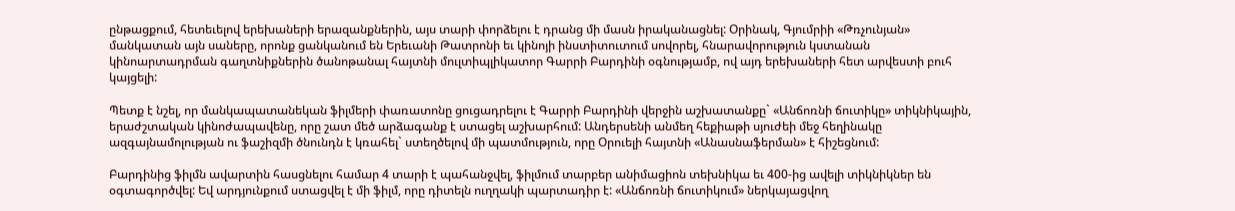ընթացքում, հետեւելով երեխաների երազանքներին, այս տարի փորձելու է դրանց մի մասն իրականացնել: Օրինակ, Գյումրիի «Թռչունյան» մանկատան այն սաները, որոնք ցանկանում են Երեւանի Թատրոնի եւ կինոյի ինստիտուտում սովորել, հնարավորություն կստանան կինոարտադրման գաղտնիքներին ծանոթանալ հայտնի մուլտիպլիկատոր Գարրի Բարդինի օգնությամբ, ով այդ երեխաների հետ արվեստի բուհ կայցելի:

Պետք է նշել, որ մանկապատանեկան ֆիլմերի փառատոնը ցուցադրելու է Գարրի Բարդինի վերջին աշխատանքը` «Անճոռնի ճուտիկը» տիկնիկային, երաժշտական կինոժապավենը, որը շատ մեծ արձագանք է ստացել աշխարհում: Անդերսենի անմեղ հեքիաթի սյուժեի մեջ հեղինակը ազգայնամոլության ու ֆաշիզմի ծնունդն է կռահել` ստեղծելով մի պատմություն, որը Օրուելի հայտնի «Անասնաֆերման» է հիշեցնում:

Բարդինից ֆիլմն ավարտին հասցնելու համար 4 տարի է պահանջվել, ֆիլմում տարբեր անիմացիոն տեխնիկա եւ 400-ից ավելի տիկնիկներ են օգտագործվել: Եվ արդյունքում ստացվել է մի ֆիլմ, որը դիտելն ուղղակի պարտադիր է: «Անճոռնի ճուտիկում» ներկայացվող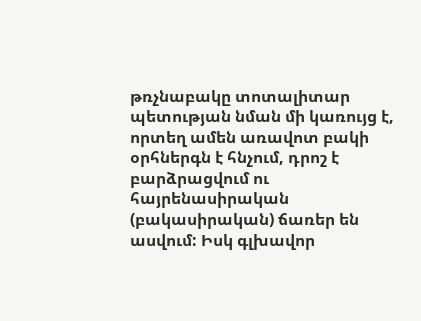թռչնաբակը տոտալիտար պետության նման մի կառույց է, որտեղ ամեն առավոտ բակի օրհներգն է հնչում, դրոշ է բարձրացվում ու հայրենասիրական (բակասիրական) ճառեր են ասվում: Իսկ գլխավոր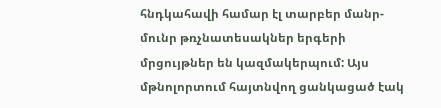հնդկահավի համար էլ տարբեր մանր-մունր թռչնատեսակներ երգերի մրցույթներ են կազմակերպում: Այս մթնոլորտում հայտնվող ցանկացած էակ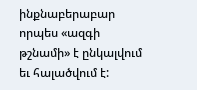ինքնաբերաբար որպես «ազգի թշնամի» է ընկալվում եւ հալածվում է: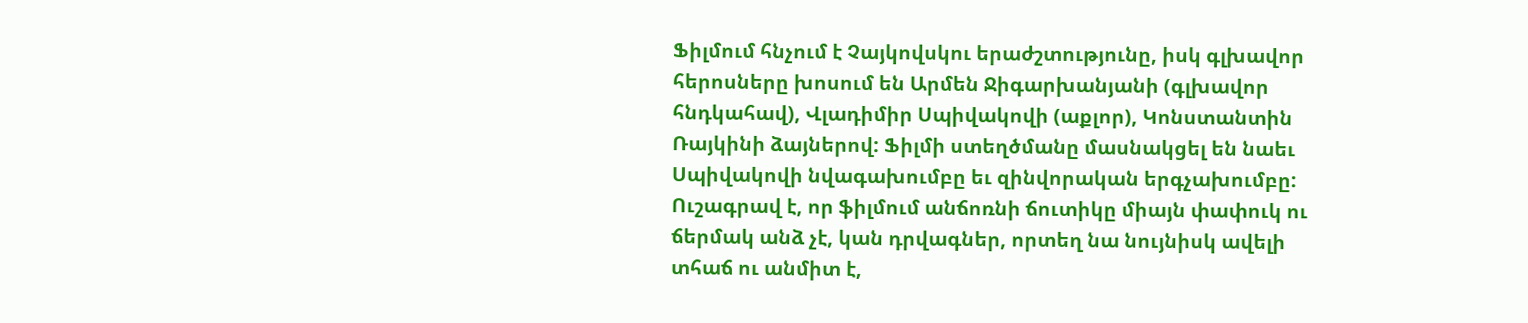Ֆիլմում հնչում է Չայկովսկու երաժշտությունը, իսկ գլխավոր հերոսները խոսում են Արմեն Ջիգարխանյանի (գլխավոր հնդկահավ), Վլադիմիր Սպիվակովի (աքլոր), Կոնստանտին Ռայկինի ձայներով: Ֆիլմի ստեղծմանը մասնակցել են նաեւ Սպիվակովի նվագախումբը եւ զինվորական երգչախումբը: Ուշագրավ է, որ ֆիլմում անճոռնի ճուտիկը միայն փափուկ ու ճերմակ անձ չէ, կան դրվագներ, որտեղ նա նույնիսկ ավելի տհաճ ու անմիտ է,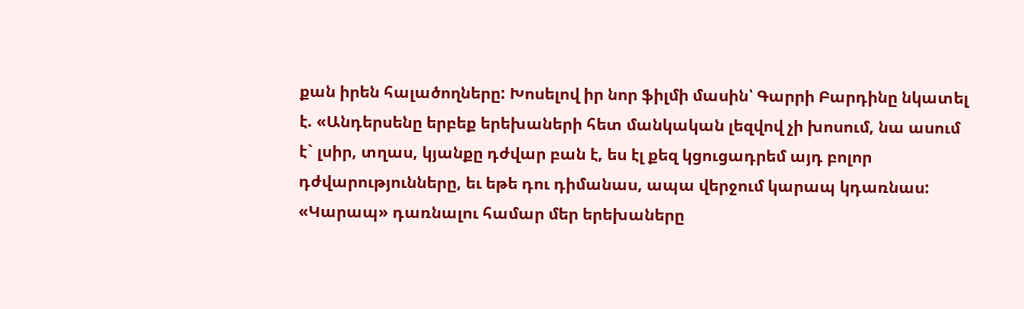քան իրեն հալածողները: Խոսելով իր նոր ֆիլմի մասին՝ Գարրի Բարդինը նկատել է. «Անդերսենը երբեք երեխաների հետ մանկական լեզվով չի խոսում, նա ասում է` լսիր, տղաս, կյանքը դժվար բան է, ես էլ քեզ կցուցադրեմ այդ բոլոր դժվարությունները, եւ եթե դու դիմանաս, ապա վերջում կարապ կդառնաս: «Կարապ» դառնալու համար մեր երեխաները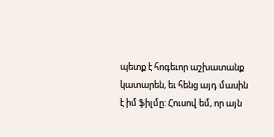պետք է հոգեւոր աշխատանք կատարեն, եւ հենց այդ մասին է իմ ֆիլմը: Հուսով եմ, որ այն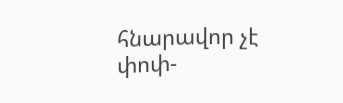հնարավոր չէ փոփ-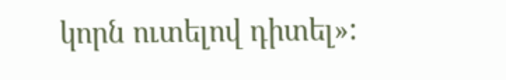կորն ուտելով դիտել»: